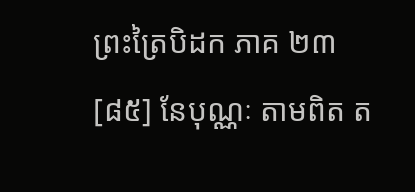ព្រះត្រៃបិដក ភាគ ២៣
[៨៥] នែបុណ្ណៈ តាមពិត ត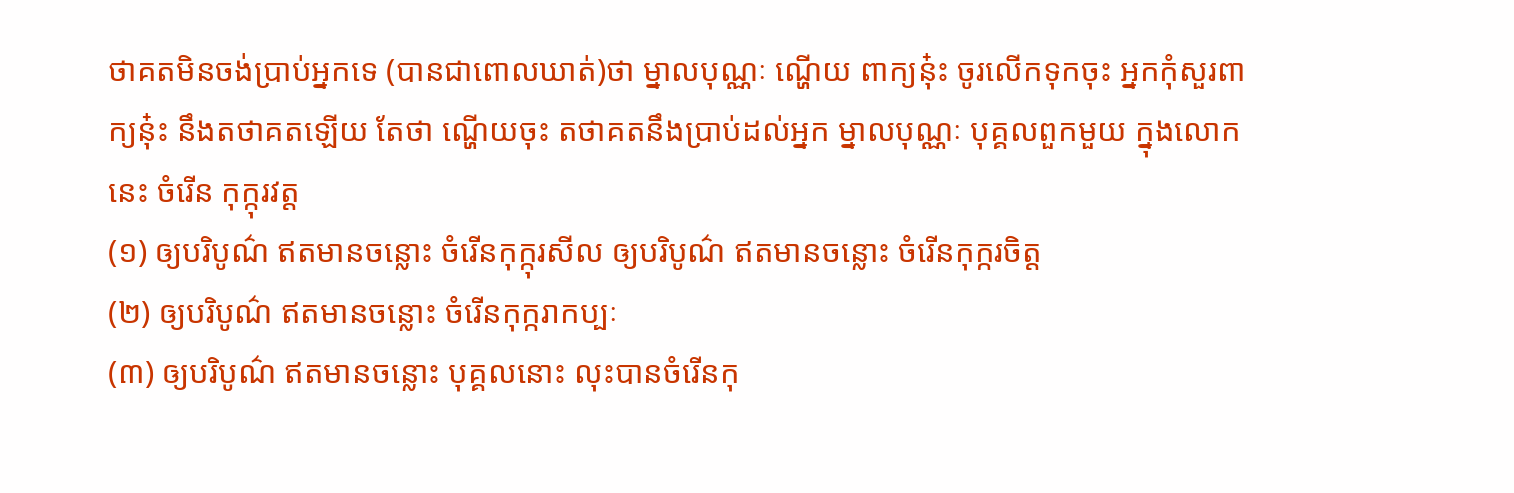ថាគតមិនចង់ប្រាប់អ្នកទេ (បានជាពោលឃាត់)ថា ម្នាលបុណ្ណៈ ណ្ហើយ ពាក្យនុ៎ះ ចូរលើកទុកចុះ អ្នកកុំសួរពាក្យនុ៎ះ នឹងតថាគតឡើយ តែថា ណ្ហើយចុះ តថាគតនឹងប្រាប់ដល់អ្នក ម្នាលបុណ្ណៈ បុគ្គលពួកមួយ ក្នុងលោកនេះ ចំរើន កុក្កុរវត្ត
(១) ឲ្យបរិបូណ៌ ឥតមានចន្លោះ ចំរើនកុក្កុរសីល ឲ្យបរិបូណ៌ ឥតមានចន្លោះ ចំរើនកុក្ករចិត្ត
(២) ឲ្យបរិបូណ៌ ឥតមានចន្លោះ ចំរើនកុក្ករាកប្បៈ
(៣) ឲ្យបរិបូណ៌ ឥតមានចន្លោះ បុគ្គលនោះ លុះបានចំរើនកុ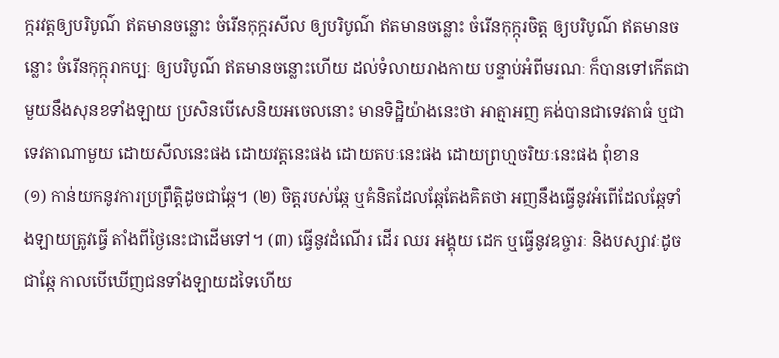ក្ករវត្តឲ្យបរិបូណ៌ ឥតមានចន្លោះ ចំរើនកុក្ករសីល ឲ្យបរិបូណ៌ ឥតមានចន្លោះ ចំរើនកុក្កុរចិត្ត ឲ្យបរិបូណ៌ ឥតមានចន្លោះ ចំរើនកុក្កុរាកប្បៈ ឲ្យបរិបូណ៌ ឥតមានចន្លោះហើយ ដល់ទំលាយរាងកាយ បន្ទាប់អំពីមរណៈ ក៏បានទៅកើតជាមួយនឹងសុនខទាំងឡាយ ប្រសិនបើសេនិយអចេលនោះ មានទិដ្ឋិយ៉ាងនេះថា អាត្មាអញ គង់បានជាទេវតាធំ ឬជាទេវតាណាមួយ ដោយសីលនេះផង ដោយវត្តនេះផង ដោយតបៈនេះផង ដោយព្រហ្មចរិយៈនេះផង ពុំខាន
(១) កាន់យកនូវការប្រព្រឹត្តិដូចជាឆ្កែ។ (២) ចិត្តរបស់ឆ្កែ ឬគំនិតដែលឆ្កែតែងគិតថា អញនឹងធ្វើនូវអំពើដែលឆ្កែទាំងឡាយត្រូវធ្វើ តាំងពីថ្ងៃនេះជាដើមទៅ។ (៣) ធ្វើនូវដំណើរ ដើរ ឈរ អង្គុយ ដេក ឬធ្វើនូវឧច្ចារៈ និងបស្សាវៈដូចជាឆ្កែ កាលបើឃើញជនទាំងឡាយដទៃហើយ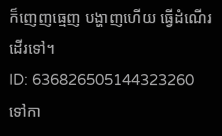ក៏ញេញធ្មេញ បង្ហាញហើយ ធ្វើដំណើរដើរទៅ។
ID: 636826505144323260
ទៅកា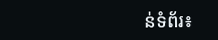ន់ទំព័រ៖